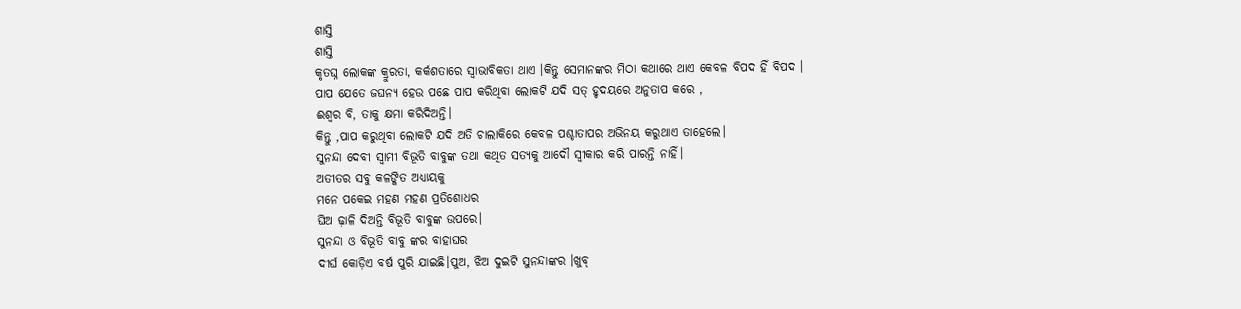ଶାସ୍ତି
ଶାସ୍ତି
କୃତଘ୍ନ ଲୋକଙ୍କ କ୍ରୁରତା, କର୍କଶତାରେ ସ୍ଵାଭାବିକତା ଥାଏ ।କିନ୍ତୁ ସେମାନଙ୍କର ମିଠା କଥାରେ ଥାଏ କେବଳ ବିପଦ ହିଁ ବିପଦ ।
ପାପ ଯେତେ ଜଘନ୍ୟ ହେଉ ପଛେ ପାପ କରିଥିବା ଲୋକଟି ଯଦି ସତ୍ ହୃଦୟରେ ଅନୁତାପ କରେ ,
ଈଶ୍ୱର ବି, ତାକୁ କ୍ଷମା କରିଦିଅନ୍ତି।
କିନ୍ତୁ ,ପାପ କରୁଥିବା ଲୋକଟି ଯଦି ଅତି ଚାଲାକିରେ କେବଳ ପଶ୍ଚାତାପର ଅଭିନୟ କରୁଥାଏ ତାହେଲେ।
ସୁନନ୍ଦା ଦେବୀ ସ୍ବାମୀ ବିଭୂତି ବାବୁଙ୍କ ତଥା କଥିତ ସତ୍ୟକୁ ଆଦୌ ସ୍ବୀକାର କରି ପାରନ୍ତି ନାହିଁ।
ଅତୀତର ସବୁ କଳଙ୍କିତ ଅଧ୍ୟାୟକୁ
ମନେ ପକେଇ ମହଣ ମହଣ ପ୍ରତିଶୋଧର
ଘିଅ ଢ଼ାଳି ଦିଅନ୍ତି ବିଭୂତି ବାବୁଙ୍କ ଉପରେ।
ସୁନନ୍ଦା ଓ ବିଭୂତି ବାବୁ ଙ୍କର ବାହାଘର
ଦୀର୍ଘ କୋଡ଼ିଏ ବର୍ଷ ପୁରି ଯାଇଛି।ପୁଅ, ଝିଅ ଦୁଇଟି ସୁନନ୍ଦାଙ୍କର ।ଖୁବ୍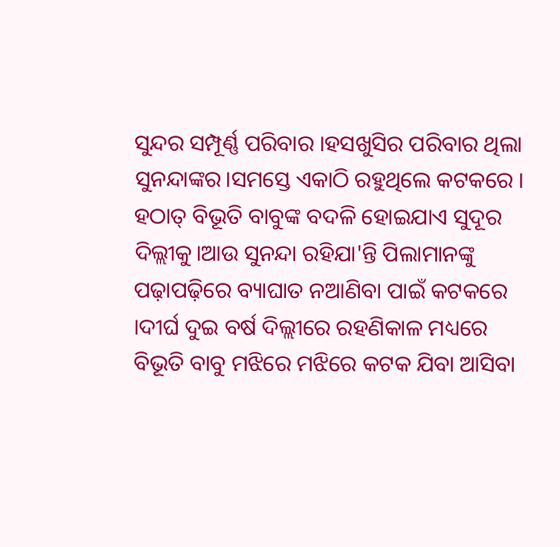ସୁନ୍ଦର ସମ୍ପୂର୍ଣ୍ଣ ପରିବାର ।ହସଖୁସିର ପରିବାର ଥିଲା ସୁନନ୍ଦାଙ୍କର।ସମସ୍ତେ ଏକାଠି ରହୁଥିଲେ କଟକରେ ।
ହଠାତ୍ ବିଭୂତି ବାବୁଙ୍କ ବଦଳି ହୋଇଯାଏ ସୁଦୂର ଦିଲ୍ଲୀକୁ।ଆଉ ସୁନନ୍ଦା ରହିଯା'ନ୍ତି ପିଲାମାନଙ୍କୁ ପଢ଼ାପଢ଼ିରେ ବ୍ୟାଘାତ ନଆଣିବା ପାଇଁ କଟକରେ ।ଦୀର୍ଘ ଦୁଇ ବର୍ଷ ଦିଲ୍ଲୀରେ ରହଣିକାଳ ମଧ୍ୟରେ ବିଭୂତି ବାବୁ ମଝିରେ ମଝିରେ କଟକ ଯିବା ଆସିବା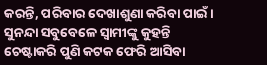କରନ୍ତି, ପରିବାର ଦେଖାଶୁଣା କରିବା ପାଇଁ।
ସୁନନ୍ଦା ସବୁବେଳେ ସ୍ବାମୀଙ୍କୁ କୁହନ୍ତି
ଚେଷ୍ଟାକରି ପୁଣି କଟକ ଫେରି ଆସିବା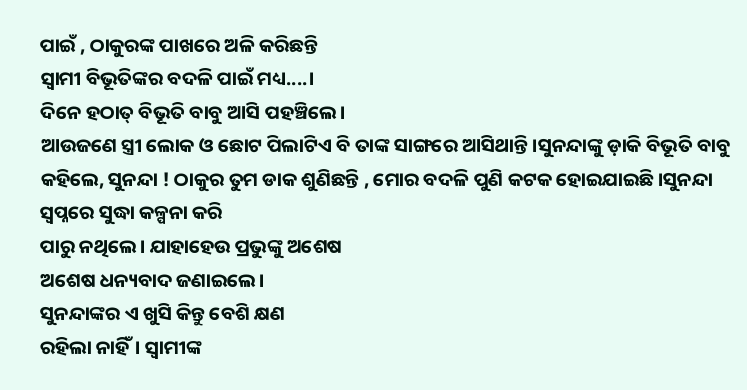ପାଇଁ , ଠାକୁରଙ୍କ ପାଖରେ ଅଳି କରିଛନ୍ତି
ସ୍ବାମୀ ବିଭୂତିଙ୍କର ବଦଳି ପାଇଁ ମଧ୍ୟ....।
ଦିନେ ହଠାତ୍ ବିଭୂତି ବାବୁ ଆସି ପହଞ୍ଚିଲେ।
ଆଉଜଣେ ସ୍ତ୍ରୀ ଲୋକ ଓ ଛୋଟ ପିଲାଟିଏ ବି ତାଙ୍କ ସାଙ୍ଗରେ ଆସିଥାନ୍ତି।ସୁନନ୍ଦାଙ୍କୁ ଡ଼ାକି ବିଭୂତି ବାବୁ କହିଲେ, ସୁନନ୍ଦା ! ଠାକୁର ତୁମ ଡାକ ଶୁଣିଛନ୍ତି , ମୋର ବଦଳି ପୁଣି କଟକ ହୋଇଯାଇଛି।ସୁନନ୍ଦା ସ୍ୱପ୍ନରେ ସୁଦ୍ଧା କଳ୍ପନା କରି
ପାରୁ ନଥିଲେ। ଯାହାହେଉ ପ୍ରଭୁଙ୍କୁ ଅଶେଷ
ଅଶେଷ ଧନ୍ୟବାଦ ଜଣାଇଲେ।
ସୁନନ୍ଦାଙ୍କର ଏ ଖୁସି କିନ୍ତୁ ବେଶି କ୍ଷଣ
ରହିଲା ନାହିଁ। ସ୍ବାମୀଙ୍କ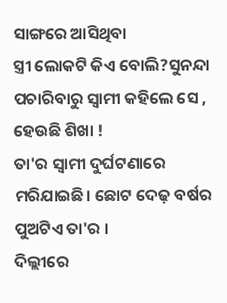ସାଙ୍ଗରେ ଆସିଥିବା
ସ୍ତ୍ରୀ ଲୋକଟି କିଏ ବୋଲି?ସୁନନ୍ଦା ପଚାରିବାରୁ ସ୍ବାମୀ କହିଲେ ସେ , ହେଉଛି ଶିଖା !
ତା'ର ସ୍ବାମୀ ଦୁର୍ଘଟଣାରେ ମରିଯାଇଛି। ଛୋଟ ଦେଢ଼ ବର୍ଷର ପୁଅଟିଏ ତା'ର ।
ଦିଲ୍ଲୀରେ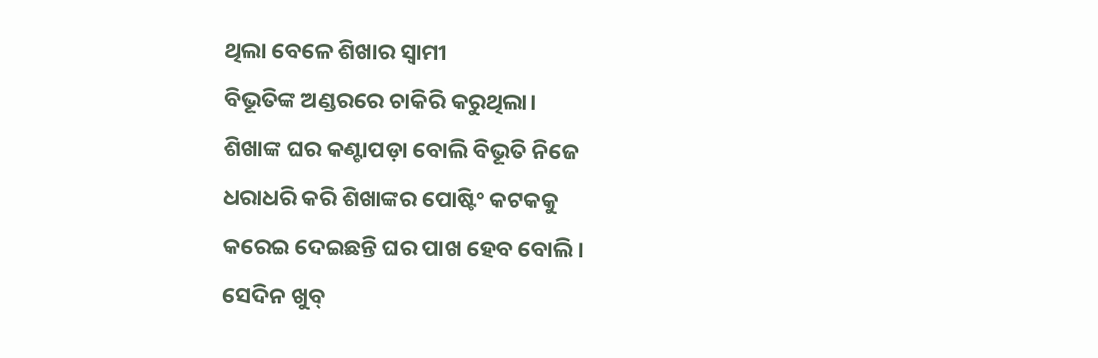ଥିଲା ବେଳେ ଶିଖାର ସ୍ବାମୀ
ବିଭୂତିଙ୍କ ଅଣ୍ଡରରେ ଚାକିରି କରୁଥିଲା।
ଶିଖାଙ୍କ ଘର କଣ୍ଟାପଡ଼ା ବୋଲି ବିଭୂତି ନିଜେ
ଧରାଧରି କରି ଶିଖାଙ୍କର ପୋଷ୍ଟିଂ କଟକକୁ
କରେଇ ଦେଇଛନ୍ତି ଘର ପାଖ ହେବ ବୋଲି।
ସେଦିନ ଖୁବ୍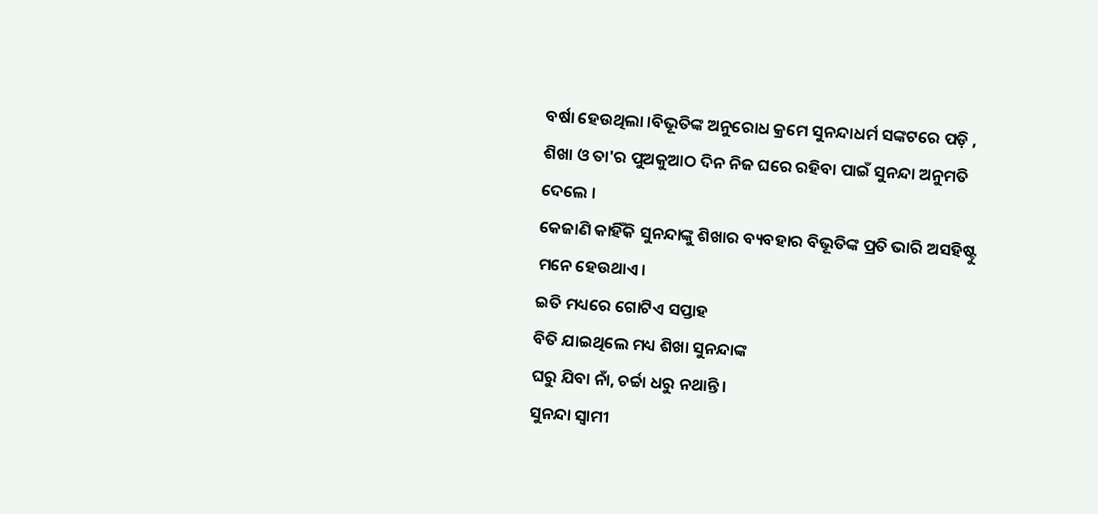ବର୍ଷା ହେଉଥିଲା ।ବିଭୂତିଙ୍କ ଅନୁରୋଧ କ୍ରମେ ସୁନନ୍ଦାଧର୍ମ ସଙ୍କଟରେ ପଡ଼ି , ଶିଖା ଓ ତା'ର ପୁଅକୁଆଠ ଦିନ ନିଜ ଘରେ ରହିବା ପାଇଁ ସୁନନ୍ଦା ଅନୁମତି ଦେଲେ ।
କେଜାଣି କାହିଁକି ସୁନନ୍ଦାଙ୍କୁ ଶିଖାର ବ୍ୟବହାର ବିଭୂତିଙ୍କ ପ୍ରତି ଭାରି ଅସହିଷ୍ଟୁ ମନେ ହେଉଥାଏ।
ଇତି ମଧ୍ୟରେ ଗୋଟିଏ ସପ୍ତାହ
ବିତି ଯାଇଥିଲେ ମଧ୍ୟ ଶିଖା ସୁନନ୍ଦାଙ୍କ
ଘରୁ ଯିବା ନାଁ, ଚର୍ଚ୍ଚା ଧରୁ ନଥାନ୍ତି ।
ସୁନନ୍ଦା ସ୍ବାମୀ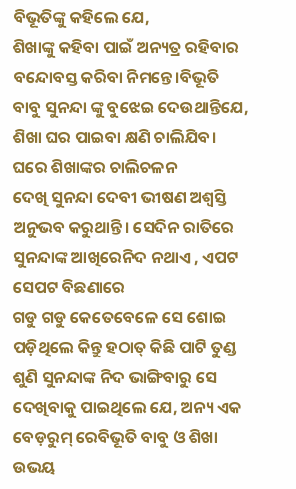ବିଭୂତିଙ୍କୁ କହିଲେ ଯେ,
ଶିଖାଙ୍କୁ କହିବା ପାଇଁ ଅନ୍ୟତ୍ର ରହିବାର
ବନ୍ଦୋବସ୍ତ କରିବା ନିମନ୍ତେ।ବିଭୂତି ବାବୁ ସୁନନ୍ଦା ଙ୍କୁ ବୁଝେଇ ଦେଉଥାନ୍ତିଯେ, ଶିଖା ଘର ପାଇବା କ୍ଷଣି ଚାଲିଯିବ।
ଘରେ ଶିଖାଙ୍କର ଚାଲିଚଳନ
ଦେଖି ସୁନନ୍ଦା ଦେବୀ ଭୀଷଣ ଅଶ୍ୱସ୍ତି
ଅନୁଭବ କରୁଥାନ୍ତି। ସେଦିନ ରାତିରେ ସୁନନ୍ଦାଙ୍କ ଆଖିରେନିଦ ନଥାଏ , ଏପଟ ସେପଟ ବିଛଣାରେ
ଗଡୁ ଗଡୁ କେତେବେଳେ ସେ ଶୋଇ ପଡ଼ିଥିଲେ କିନ୍ତୁ ହଠାତ୍ କିଛି ପାଟି ତୁଣ୍ଡ ଶୁଣି ସୁନନ୍ଦାଙ୍କ ନିଦ ଭାଙ୍ଗିବାରୁ ସେ ଦେଖିବାକୁ ପାଇଥିଲେ ଯେ, ଅନ୍ୟ ଏକ ବେଡ଼ରୁମ୍ ରେବିଭୂତି ବାବୁ ଓ ଶିଖା ଉଭୟ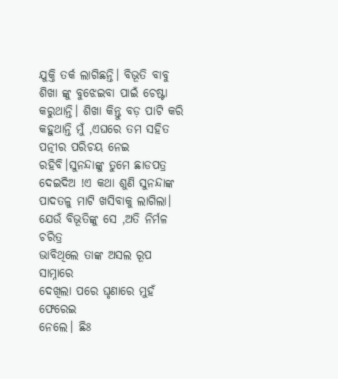ଯୁକ୍ତି ତର୍କ ଲାଗିଛନ୍ତି। ବିଭୂତି ବାବୁ ଶିଖା ଙ୍କୁ ବୁଝେଇବା ପାଇଁ ଚେଷ୍ଟା କରୁଥାନ୍ତି। ଶିଖା କିନ୍ତୁ ବଡ଼ ପାଟି କରି କହୁଥାନ୍ତି ମୁଁ ,ଏଘରେ ତମ ସହିତ ପତ୍ନୀର ପରିଚୟ ନେଇ ରହିବି।ସୁନନ୍ଦାଙ୍କୁ ତୁମେ ଛାଡପତ୍ର ଦେଇଦିଅ !ଏ କଥା ଶୁଣି ସୁନନ୍ଦାଙ୍କ ପାଦତଳୁ ମାଟି ଖସିବାକୁ ଲାଗିଲା।
ଯେଉଁ ବିଭୂତିଙ୍କୁ ସେ ,ଅତି ନିର୍ମଳ ଚରିତ୍ର
ଭାବିଥିଲେ ତାଙ୍କ ଅସଲ ରୂପ ସାମ୍ନାରେ
ଦେଖିଲା ପରେ ଘୃଣାରେ ମୁହଁ ଫେରେଇ
ନେଲେ। ଛିଃ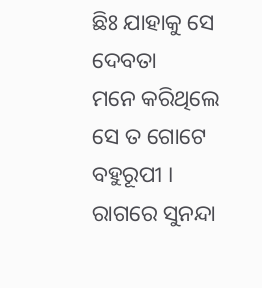ଛିଃ ଯାହାକୁ ସେ ଦେବତା
ମନେ କରିଥିଲେ ସେ ତ ଗୋଟେ ବହୁରୂପୀ ।
ରାଗରେ ସୁନନ୍ଦା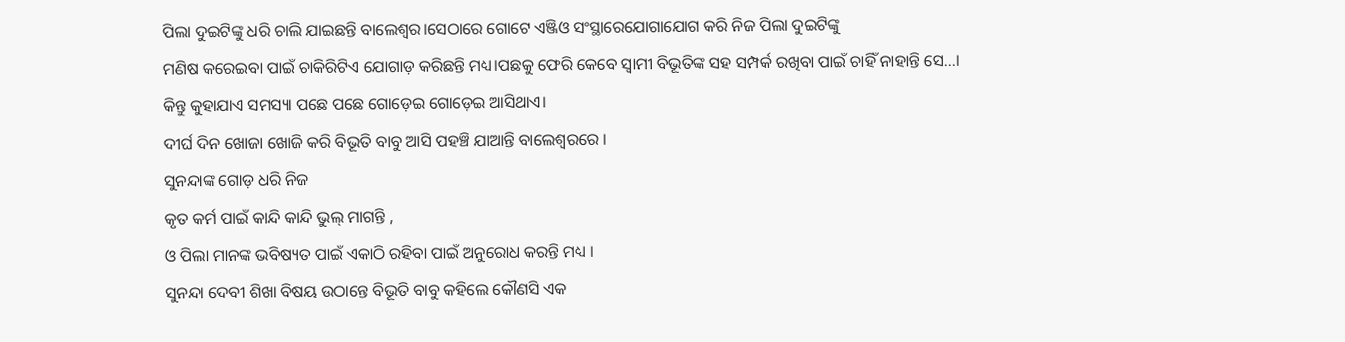ପିଲା ଦୁଇଟିଙ୍କୁ ଧରି ଚାଲି ଯାଇଛନ୍ତି ବାଲେଶ୍ଵର।ସେଠାରେ ଗୋଟେ ଏଞ୍ଜିଓ ସଂସ୍ଥାରେଯୋଗାଯୋଗ କରି ନିଜ ପିଲା ଦୁଇଟିଙ୍କୁ
ମଣିଷ କରେଇବା ପାଇଁ ଚାକିରିଟିଏ ଯୋଗାଡ଼ କରିଛନ୍ତି ମଧ୍ୟ।ପଛକୁ ଫେରି କେବେ ସ୍ବାମୀ ବିଭୂତିଙ୍କ ସହ ସମ୍ପର୍କ ରଖିବା ପାଇଁ ଚାହିଁ ନାହାନ୍ତି ସେ...।
କିନ୍ତୁ କୁହାଯାଏ ସମସ୍ୟା ପଛେ ପଛେ ଗୋଡ଼େଇ ଗୋଡ଼େଇ ଆସିଥାଏ।
ଦୀର୍ଘ ଦିନ ଖୋଜା ଖୋଜି କରି ବିଭୂତି ବାବୁ ଆସି ପହଞ୍ଚି ଯାଆନ୍ତି ବାଲେଶ୍ଵରରେ ।
ସୁନନ୍ଦାଙ୍କ ଗୋଡ଼ ଧରି ନିଜ
କୃତ କର୍ମ ପାଇଁ କାନ୍ଦି କାନ୍ଦି ଭୁଲ୍ ମାଗନ୍ତି ,
ଓ ପିଲା ମାନଙ୍କ ଭବିଷ୍ୟତ ପାଇଁ ଏକାଠି ରହିବା ପାଇଁ ଅନୁରୋଧ କରନ୍ତି ମଧ୍ୟ ।
ସୁନନ୍ଦା ଦେବୀ ଶିଖା ବିଷୟ ଉଠାନ୍ତେ ବିଭୂତି ବାବୁ କହିଲେ କୌଣସି ଏକ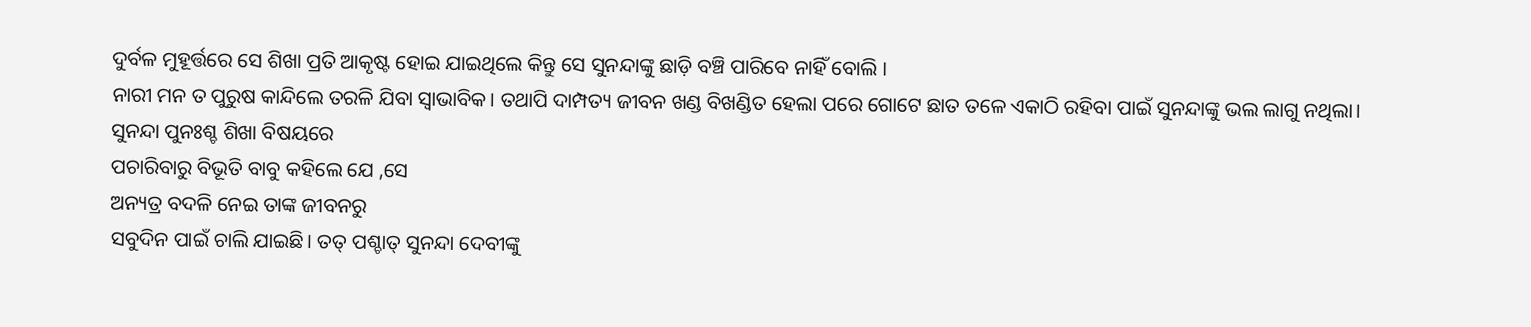ଦୁର୍ବଳ ମୁହୂର୍ତ୍ତରେ ସେ ଶିଖା ପ୍ରତି ଆକୃଷ୍ଟ ହୋଇ ଯାଇଥିଲେ କିନ୍ତୁ ସେ ସୁନନ୍ଦାଙ୍କୁ ଛାଡ଼ି ବଞ୍ଚି ପାରିବେ ନାହିଁ ବୋଲି ।
ନାରୀ ମନ ତ ପୁରୁଷ କାନ୍ଦିଲେ ତରଳି ଯିବା ସ୍ଵାଭାବିକ। ତଥାପି ଦାମ୍ପତ୍ୟ ଜୀବନ ଖଣ୍ଡ ବିଖଣ୍ଡିତ ହେଲା ପରେ ଗୋଟେ ଛାତ ତଳେ ଏକାଠି ରହିବା ପାଇଁ ସୁନନ୍ଦାଙ୍କୁ ଭଲ ଲାଗୁ ନଥିଲା।
ସୁନନ୍ଦା ପୁନଃଶ୍ଚ ଶିଖା ବିଷୟରେ
ପଚାରିବାରୁ ବିଭୂତି ବାବୁ କହିଲେ ଯେ ,ସେ
ଅନ୍ୟତ୍ର ବଦଳି ନେଇ ତାଙ୍କ ଜୀବନରୁ
ସବୁଦିନ ପାଇଁ ଚାଲି ଯାଇଛି। ତତ୍ ପଶ୍ଚାତ୍ ସୁନନ୍ଦା ଦେବୀଙ୍କୁ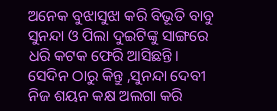ଅନେକ ବୁଝାସୁଝା କରି ବିଭୂତି ବାବୁ ସୁନନ୍ଦା ଓ ପିଲା ଦୁଇଟିଙ୍କୁ ସାଙ୍ଗରେ ଧରି କଟକ ଫେରି ଆସିଛନ୍ତି।
ସେଦିନ ଠାରୁ କିନ୍ତୁ ,ସୁନନ୍ଦା ଦେବୀ
ନିଜ ଶୟନ କକ୍ଷ ଅଲଗା କରି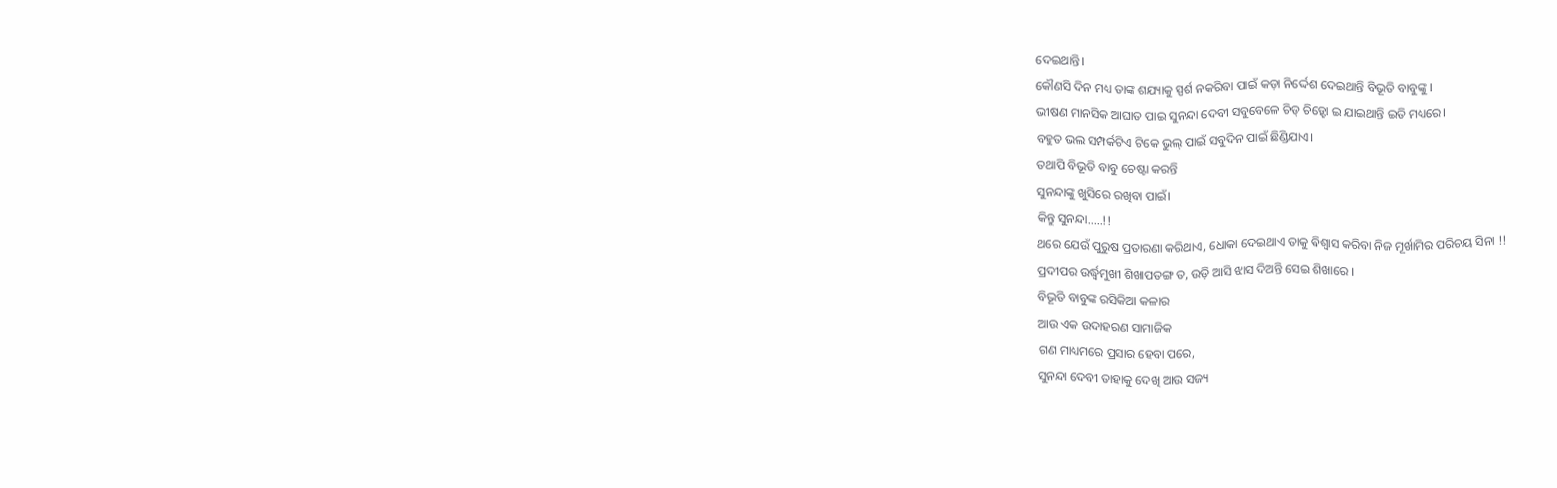ଦେଇଥାନ୍ତି।
କୌଣସି ଦିନ ମଧ୍ୟ ତାଙ୍କ ଶଯ୍ୟାକୁ ସ୍ପର୍ଶ ନକରିବା ପାଇଁ କଡ଼ା ନିର୍ଦ୍ଦେଶ ଦେଇଥାନ୍ତି ବିଭୂତି ବାବୁଙ୍କୁ ।
ଭୀଷଣ ମାନସିକ ଆଘାତ ପାଇ ସୁନନ୍ଦା ଦେବୀ ସବୁବେଳେ ଚିଡ୍ ଚିଡ଼୍ହୋ ଇ ଯାଇଥାନ୍ତି ଇତି ମଧ୍ୟରେ।
ବହୁତ ଭଲ ସମ୍ପର୍କଟିଏ ଟିକେ ଭୁଲ୍ ପାଇଁ ସବୁଦିନ ପାଇଁ ଛିଣ୍ଡିଯାଏ।
ତଥାପି ବିଭୂତି ବାବୁ ଚେଷ୍ଟା କରନ୍ତି
ସୁନନ୍ଦାଙ୍କୁ ଖୁସିରେ ରଖିବା ପାଇଁ।
କିନ୍ତୁ ସୁନନ୍ଦା.....!!
ଥରେ ଯେଉଁ ପୁରୁଷ ପ୍ରତାରଣା କରିଥାଏ, ଧୋକା ଦେଇଥାଏ ତାକୁ ଵିଶ୍ଵାସ କରିବା ନିଜ ମୂର୍ଖାମିର ପରିଚୟ ସିନା !!
ପ୍ରଦୀପର ଉର୍ଦ୍ଧ୍ବମୁଖୀ ଶିଖାପତଙ୍ଗ ତ, ଉଡ଼ି ଆସି ଝାସ ଦିଅନ୍ତି ସେଇ ଶିଖାରେ ।
ବିଭୂତି ବାବୁଙ୍କ ରସିକିଆ କଳାର
ଆଉ ଏକ ଉଦାହରଣ ସାମାଜିକ
ଗଣ ମାଧ୍ୟମରେ ପ୍ରସାର ହେବା ପରେ,
ସୁନନ୍ଦା ଦେବୀ ତାହାକୁ ଦେଖି ଆଉ ସଜ୍ୟ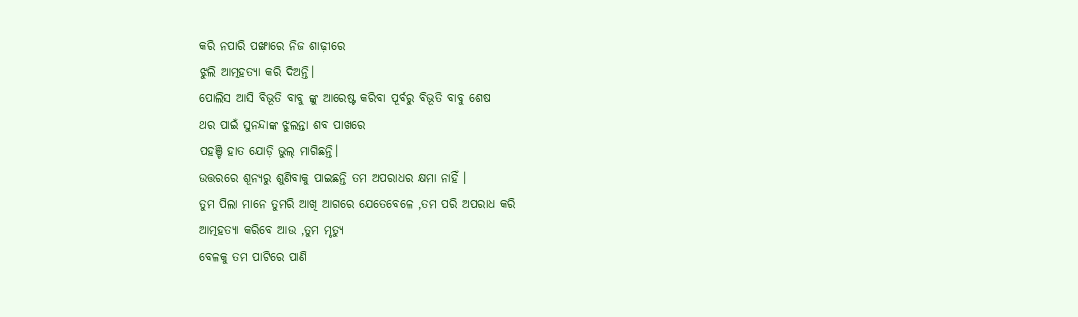କରି ନପାରି ପଙ୍ଖାରେ ନିଜ ଶାଢ଼ୀରେ
ଝୁଲି ଆତ୍ମହତ୍ୟା କରି ଦିଅନ୍ତି।
ପୋଲିସ ଆସି ବିଭୂତି ବାବୁ ଙ୍କୁ ଆରେଷ୍ଟ କରିବା ପୂର୍ବରୁ ବିଭୂତି ବାବୁ ଶେଷ
ଥର ପାଇଁ ସୁନନ୍ଦାଙ୍କ ଝୁଲନ୍ତା ଶବ ପାଖରେ
ପହଞ୍ଚି ହାତ ଯୋଡ଼ି ଭୁଲ୍ ମାଗିଛନ୍ତି।
ଉତ୍ତରରେ ଶୂନ୍ୟରୁ ଶୁଣିବାକୁ ପାଇଛନ୍ତି ତମ ଅପରାଧର କ୍ଷମା ନାହିଁ ।
ତୁମ ପିଲା ମାନେ ତୁମରି ଆଖି ଆଗରେ ଯେତେବେଳେ ,ତମ ପରି ଅପରାଧ କରି
ଆତ୍ମହତ୍ୟା କରିବେ ଆଉ ,ତୁମ ମୃତ୍ୟୁ
ବେଳକୁ ତମ ପାଟିରେ ପାଣି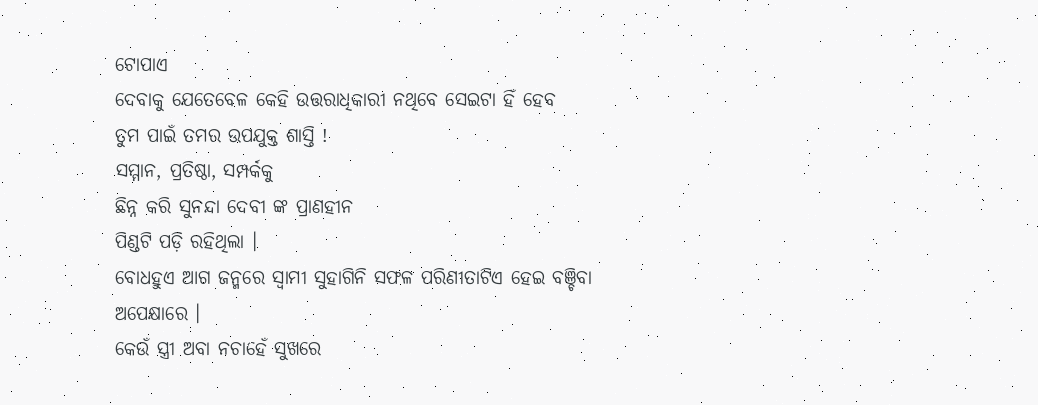ଟୋପାଏ
ଦେବାକୁ ଯେତେବେଳ କେହି ଉତ୍ତରାଧିକାରୀ ନଥିବେ ସେଇଟା ହିଁ ହେବ
ତୁମ ପାଇଁ ତମର ଉପଯୁକ୍ତ ଶାସ୍ତି !
ସମ୍ମାନ, ପ୍ରତିଷ୍ଠା, ସମ୍ପର୍କକୁ
ଛିନ୍ନ କରି ସୁନନ୍ଦା ଦେବୀ ଙ୍କ ପ୍ରାଣହୀନ
ପିଣ୍ଡଟି ପଡ଼ି ରହିଥିଲା ।
ବୋଧହୁଏ ଆଗ ଜନ୍ମରେ ସ୍ବାମୀ ସୁହାଗିନି ସଫଳ ପରିଣୀତାଟିଏ ହେଇ ବଞ୍ଚିବା
ଅପେକ୍ଷାରେ ।
କେଉଁ ସ୍ତ୍ରୀ ଅବା ନଚାହେଁ ସୁଖରେ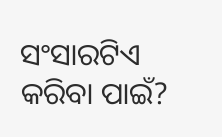ସଂସାରଟିଏ କରିବା ପାଇଁ?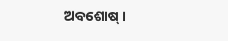ଅବଶୋଷ୍ ।